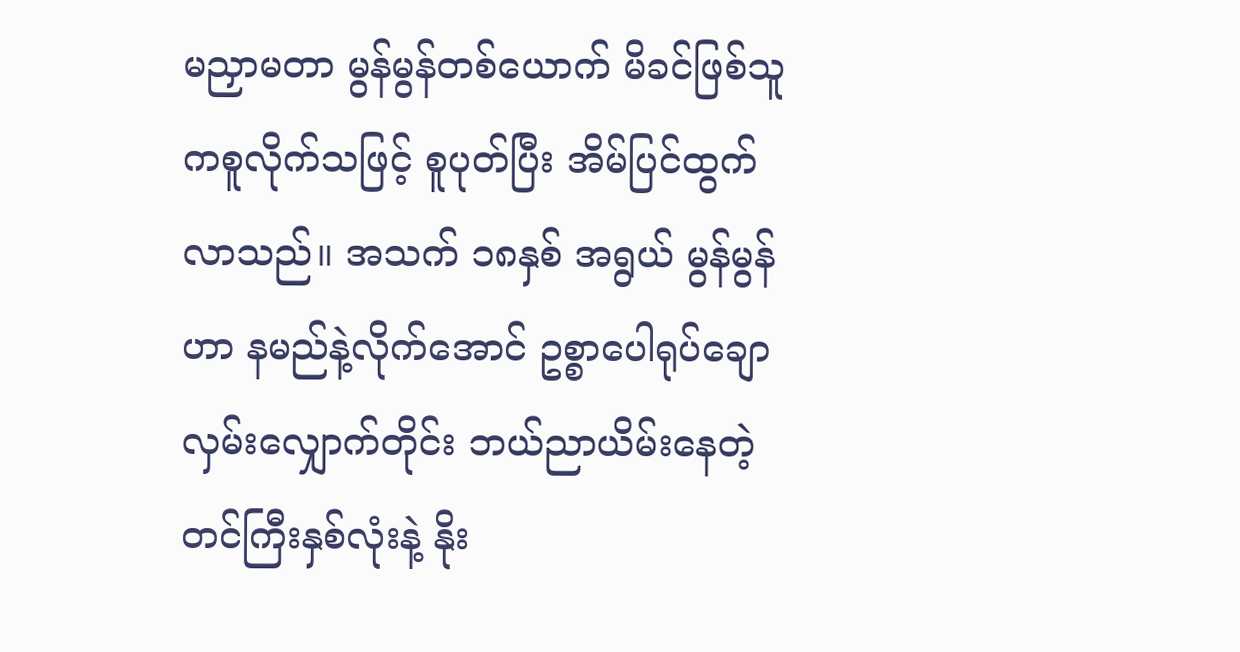မညှာမတာ မွန်မွန်တစ်ယောက် မိခင်ဖြစ်သူကစူလိုက်သဖြင့် စူပုတ်ပြီး အိမ်ပြင်ထွက်လာသည်။ အသက် ၁၈နှစ် အရွယ် မွန်မွန်ဟာ နမည်နဲ့လိုက်အောင် ဥစ္စာပေါရုပ်ချော လှမ်းလျှောက်တိုင်း ဘယ်ညာယိမ်းနေတဲ့ တင်ကြီးနှစ်လုံးနဲ့ နိုး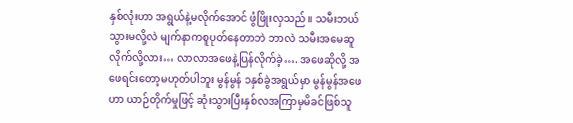နှစ်လုံးဟာ အရွယ်နဲ့မလိုက်အောင် ဖွံဖြိုးလှသည်။ သမီးဘယ်သွားမလို့လဲ မျက်နာကစူပုတ်နေတာဘဲ ဘာလဲ သမီးအမေဆူလိုက်လို့လား… လာလာအဖေနဲ့ပြန်လိုက်ခဲ့…. အဖေဆိုလို့ အဖေရင်းတော့မဟုတ်ပါဘူး မွန်မွန် ၁နှစ်ခွဲအရွယ်မှာ မွန်မွန်အဖေဟာ ယာဉ်တိုက်မှုဖြင့် ဆုံးသွားပြီးနှစ်လအကြာမှမိခင်ဖြစ်သူ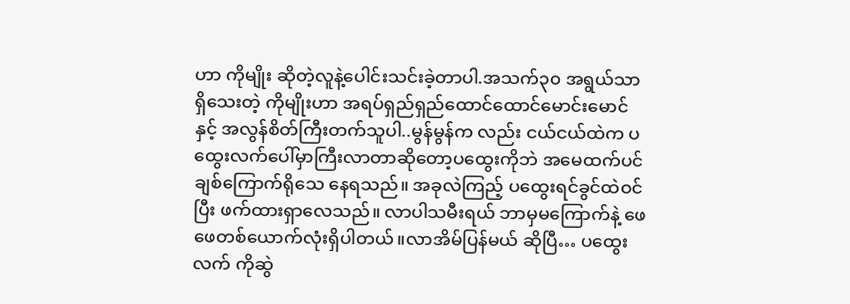ဟာ ကိုမျိုး ဆိုတဲ့လူနဲ့ပေါင်းသင်းခဲ့တာပါ.အသက်၃၀ အရွယ်သာရှိသေးတဲ့ ကိုမျိုးဟာ အရပ်ရှည်ရှည်ထောင်ထောင်မောင်းမောင်နှင့် အလွန်စိတ်ကြီးတက်သူပါ..မွန်မွန်က လည်း ငယ်ငယ်ထဲက ပထွေးလက်ပေါ်မှာကြီးလာတာဆိုတော့ပထွေးကိုဘဲ အမေထက်ပင်ချစ်ကြောက်ရိုသေ နေရသည်။ အခုလဲကြည့် ပထွေးရင်ခွင်ထဲဝင်ပြီး ဖက်ထားရှာလေသည်။ လာပါသမီးရယ် ဘာမှမကြောက်နဲ့ ဖေဖေတစ်ယောက်လုံးရှိပါတယ်။လာအိမ်ပြန်မယ် ဆိုပြီ… ပထွေးလက် ကိုဆွဲ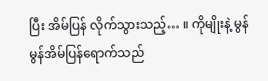ပြီး အိမ်ပြန် လိုက်သွားသည့်… ။ ကိုမျိုးနဲ့ မွန်မွန်အိမ်ပြန်ရောက်သည်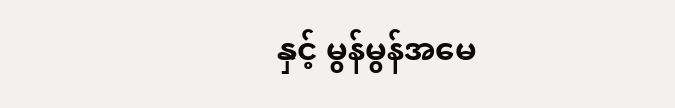နှင့် မွန်မွန်အမေ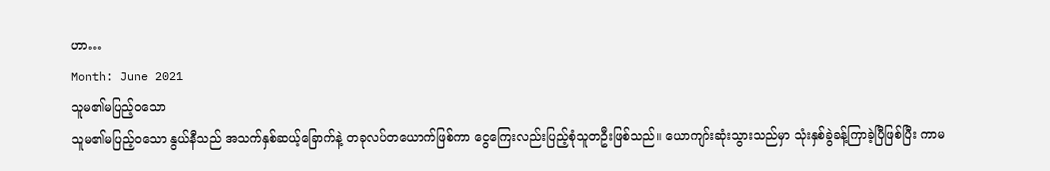ဟာ…
Month: June 2021
သူမ၏မပြည့်ဝသော
သူမ၏မပြည့်ဝသော နွယ်နီသည် အသက်နှစ်ဆယ့်ခြောက်နဲ့ တခုလပ်တယောက်ဖြစ်ကာ ငွေကြေးလည်းပြည့်စုံသူတဦးဖြစ်သည်။ ယောကျာ်းဆုံးသွားသည်မှာ သုံးနှစ်ခွဲခန့်ကြာခဲ့ပြီဖြစ်ပြီး ကာမ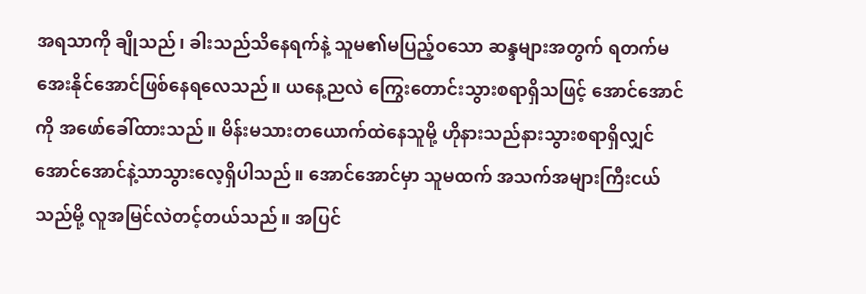အရသာကို ချိုသည်၊ ခါးသည်သိနေရက်နဲ့ သူမ၏မပြည့်ဝသော ဆန္ဒများအတွက် ရတက်မအေးနိုင်အောင်ဖြစ်နေရလေသည်။ ယနေ့ညလဲ ကြွေးတောင်းသွားစရာရှိသဖြင့် အောင်အောင်ကို အဖော်ခေါ်ထားသည်။ မိန်းမသားတယောက်ထဲနေသူမို့ ဟိုနားသည်နားသွားစရာရှိလျှင် အောင်အောင်နဲ့သာသွားလေ့ရှိပါသည်။ အောင်အောင်မှာ သူမထက် အသက်အများကြီးငယ်သည်မို့ လူအမြင်လဲတင့်တယ်သည်။ အပြင်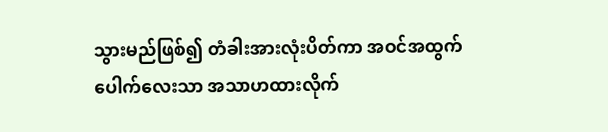သွားမည်ဖြစ်၍ တံခါးအားလုံးပိတ်ကာ အဝင်အထွက်ပေါက်လေးသာ အသာဟထားလိုက်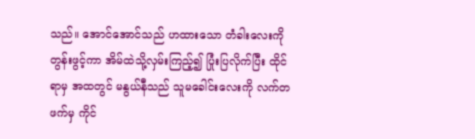သည်။ အောင်အောင်သည် ဟထားသော တံခါးလေးကို တွန်းဖွင့်ကာ အိမ်ထဲသို့လှမ်းကြည့်၍ ပြုံးပြလိုက်ပြီး ထိုင်ရာမှ အထတွင် မနွယ်နီသည် သူမခေါင်းလေးကို လက်တဖက်မှ ကိုင်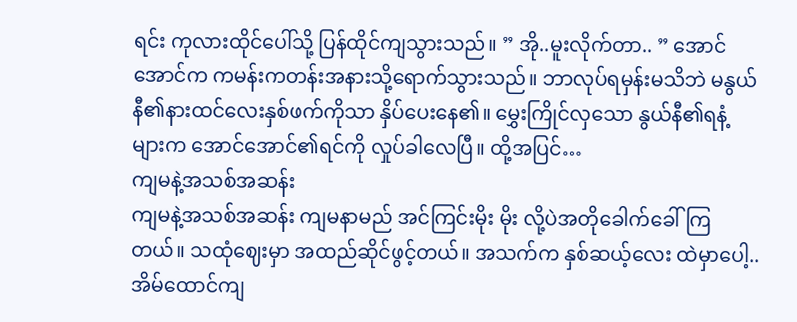ရင်း ကုလားထိုင်ပေါ်သို့ ပြန်ထိုင်ကျသွားသည်။ ” အို..မူးလိုက်တာ.. ” အောင်အောင်က ကမန်းကတန်းအနားသို့ရောက်သွားသည်။ ဘာလုပ်ရမှန်းမသိဘဲ မနွယ်နီ၏နားထင်လေးနှစ်ဖက်ကိုသာ နှိပ်ပေးနေ၏။ မွှေးကြိုင်လှသော နွယ်နီ၏ရနံ့များက အောင်အောင်၏ရင်ကို လှုပ်ခါလေပြီ။ ထို့အပြင်…
ကျမနဲ့အသစ်အဆန်း
ကျမနဲ့အသစ်အဆန်း ကျမနာမည် အင်ကြင်းမိုး မိုး လို့ပဲအတိုခေါက်ခေါ်ကြတယ်။ သထုံဈေးမှာ အထည်ဆိုင်ဖွင့်တယ်။ အသက်က နှစ်ဆယ့်လေး ထဲမှာပေါ့.. အိမ်ထောင်ကျ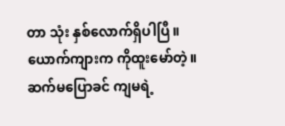တာ သုံး နှစ်လောက်ရှိပါပြီ။ ယောက်ကျားက ကိုထူးမော်တဲ့။ ဆက်မပြောခင် ကျမရဲ့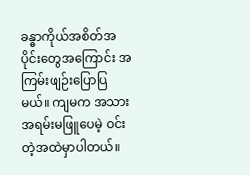ခန္ဓာကိုယ်အစိတ်အပိုင်းတွေအကြောင်း အကြမ်းဖျဉ်းပြောပြမယ်။ ကျမက အသားအရမ်းမဖြူပေမဲ့ ဝင်းတဲ့အထဲမှာပါတယ်။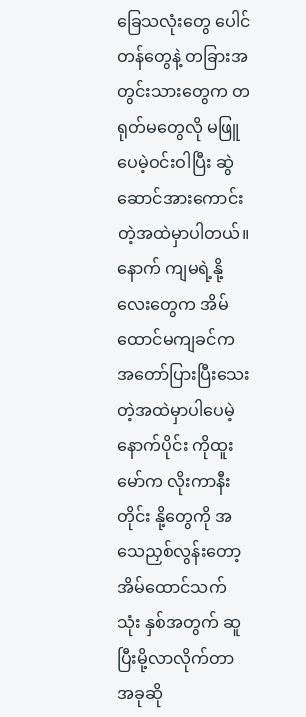ခြေသလုံးတွေ ပေါင်တန်တွေနဲ့ တခြားအတွင်းသားတွေက တရုတ်မတွေလို မဖြူပေမဲ့ဝင်းဝါပြီး ဆွဲဆောင်အားကောင်းတဲ့အထဲမှာပါတယ်။ နောက် ကျမရဲ့နို့လေးတွေက အိမ်ထောင်မကျခင်က အတော်ပြားပြီးသေးတဲ့အထဲမှာပါပေမဲ့နောက်ပိုင်း ကိုထူးမော်က လိုးကာနီးတိုင်း နို့တွေကို အသေညှစ်လွန်းတော့ အိမ်ထောင်သက် သုံး နှစ်အတွက် ဆူပြီးမို့လာလိုက်တာ အခုဆို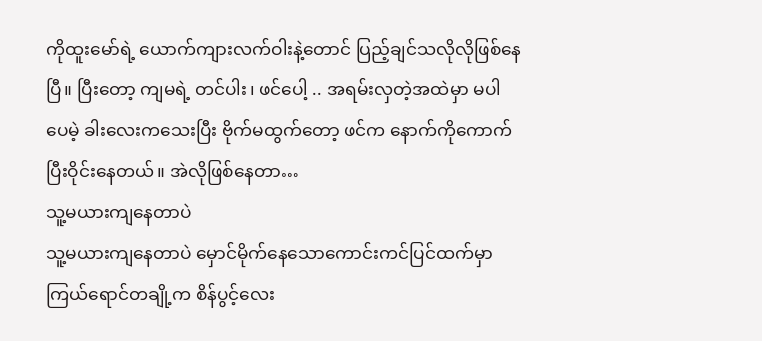ကိုထူးမော်ရဲ့ ယောက်ကျားလက်ဝါးနဲ့တောင် ပြည့်ချင်သလိုလိုဖြစ်နေပြီ။ ပြီးတော့ ကျမရဲ့ တင်ပါး၊ ဖင်ပေါ့ .. အရမ်းလှတဲ့အထဲမှာ မပါပေမဲ့ ခါးလေးကသေးပြီး ဗိုက်မထွက်တော့ ဖင်က နောက်ကိုကောက်ပြီးဝိုင်းနေတယ်။ အဲလိုဖြစ်နေတာ…
သူ့မယားကျနေတာပဲ
သူ့မယားကျနေတာပဲ မှောင်မိုက်နေသောကောင်းကင်ပြင်ထက်မှာ ကြယ်ရောင်တချို့က စိန်ပွင့်လေး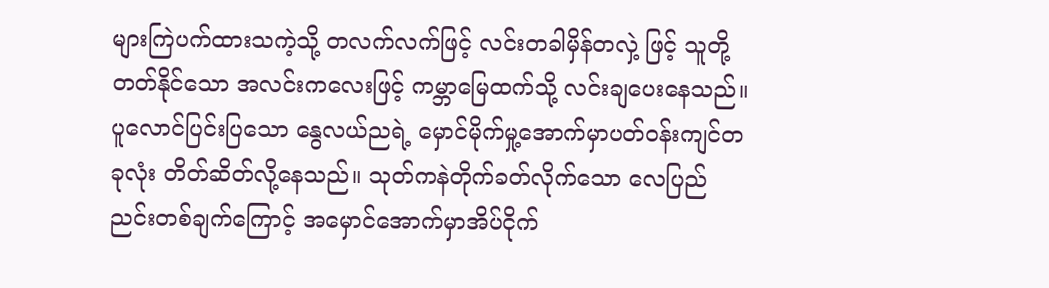များကြဲပက်ထားသကဲ့သို့ တလက်လက်ဖြင့် လင်းတခါမှိန်တလှဲ့ ဖြင့် သူတို့တတ်နိုင်သော အလင်းကလေးဖြင့် ကမ္ဘာမြေထက်သို့ လင်းချပေးနေသည်။ ပူလောင်ပြင်းပြသော နွေလယ်ညရဲ့ မှောင်မိုက်မှု့အောက်မှာပတ်ဝန်းကျင်တခုလုံး တိတ်ဆိတ်လို့နေသည်။ သုတ်ကနဲတိုက်ခတ်လိုက်သော လေပြည်ညင်းတစ်ချက်ကြောင့် အမှောင်အောက်မှာအိပ်ငိုက်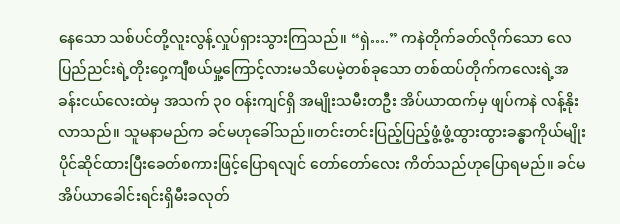နေသော သစ်ပင်တို့လူးလွန့်လှုပ်ရှားသွားကြသည်။ “ရှဲ….” ကနဲတိုက်ခတ်လိုက်သော လေပြည်ညင်းရဲ့တိုးဝှေ့ကျီစယ်မှု့ကြောင့်လားမသိပေမဲ့တစ်ခုသော တစ်ထပ်တိုက်ကလေးရဲ့အခန်းငယ်လေးထဲမှ အသက် ၃၀ ဝန်းကျင်ရှိ အမျိုးသမီးတဦး အိပ်ယာထက်မှ ဖျပ်ကနဲ လန့်နိုးလာသည်။ သူမနာမည်က ခင်မဟုခေါ်သည်။တင်းတင်းပြည့်ပြည့်ဖွံ့ဖွံ့ထွားထွားခန္ဓာကိုယ်မျိုး ပိုင်ဆိုင်ထားပြီးခေတ်စကားဖြင့်ပြောရလျင် တော်တော်လေး ကိတ်သည်ဟုပြောရမည်။ ခင်မအိပ်ယာခေါင်းရင်းရှိမီးခလုတ်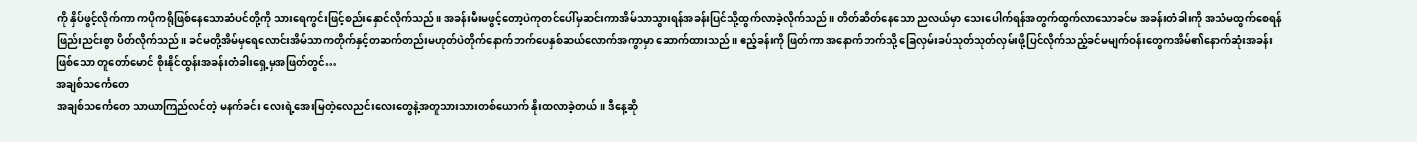ကို နှိပ်ဖွင့်လိုက်ကာ ကပိုကရိုဖြစ်နေသောဆံပင်တို့ကို သားရေကွင်းဖြင့်စည်းနှောင်လိုက်သည်။ အခန်းမီးမဖွင့်တော့ပဲကုတင်ပေါ်မှဆင်းကာအိမ်သာသွားရန်အခန်းပြင်သို့ထွက်လာခဲ့လိုက်သည်။ တိတ်ဆိတ်နေသော ညလယ်မှာ သေးပေါက်ရန်အတွက်ထွက်လာသောခင်မ အခန်းတံခါးကို အသံမထွက်စေရန် ဖြည်းညင်းစွာ ပိတ်လိုက်သည်။ ခင်မတို့အိမ်မှရေလောင်းအိမ်သာကတိုက်နှင့်တဆက်တည်းမဟုတ်ပဲတိုက်နောက်ဘက်ပေနှစ်ဆယ်လောက်အကွာမှာ ဆောက်ထားသည်။ ဧည့်ခန်းကို ဖြတ်ကာ အနောက်ဘက်သို့ ခြေလှမ်းခပ်သုတ်သုတ်လှမ်းဖို့ပြင်လိုက်သည့်ခင်မမျက်ဝန်းတွေကအိမ်၏နောက်ဆုံးအခန်းဖြစ်သော တူတော်မောင် စိုးနိုင်ထွန်းအခန်းတံခါးရှေ့မှအဖြတ်တွင်…
အချစ်သင်္ကေတေ
အချစ်သင်္ကေတေ သာယာကြည်လင်တဲ့ မနက်ခင်း လေးရဲ့အေးမြတဲ့လေညင်းလေးတွေနဲ့အတူသားသားတစ်ယောက် နိုးထလာခဲ့တယ်။ ဒီနေ့ဆို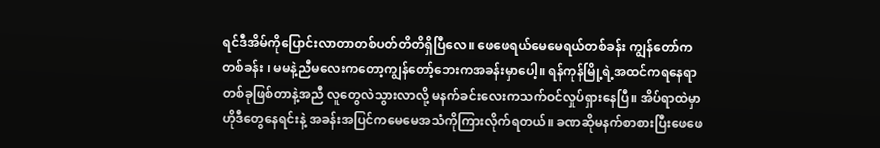ရင်ဒီအိမ်ကိုပြောင်းလာတာတစ်ပတ်တိတိရှိပြီလေ။ ဖေဖေရယ်မေမေရယ်တစ်ခန်း ကျွန်တော်ကတစ်ခန်း ၊ မမနဲ့ညီမလေးကတော့ကျွန်တော့်ဘေးကအခန်းမှာပေါ့။ ရန်ကုန်မြို့ရဲ့အထင်ကရနေရာတစ်ခုဖြစ်တာနဲ့အညီ လူတွေလဲသွားလာလို့ မနက်ခင်းလေးကသက်ဝင်လှုပ်ရှားနေပြီ။ အိပ်ရာထဲမှာဟိုဒီတွေနေရင်းနဲ့ အခန်းအပြင်ကမေမေအသံကိုကြားလိုက်ရတယ်။ ခဏဆိုမနက်စာစားပြီးဖေဖေ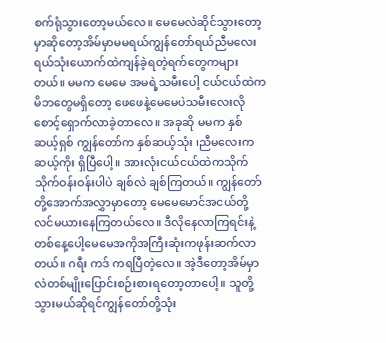စက်ရုံသွားတော့မယ်လေ။ မေမေလဲဆိုင်သွားတော့မှာဆိုတော့အိမ်မှာမမရယ်ကျွန်တော်ရယ်ညီမလေးရယ်သုံးယောက်ထဲကျန်ခဲ့ရတဲ့ရက်တွေကများတယ်။ မမက မေမေ အမရဲ့သမီးပေါ့ ငယ်ငယ်ထဲကမိဘတွေမရှိတော့ ဖေဖေနဲ့မေမေပဲသမီးလေးလိုစောင့်ရှောက်လာခဲ့တာလေ။ အခုဆို မမက နှစ်ဆယ့်ရှစ် ကျွန်တော်က နှစ်ဆယ့်သုံး ၊ညီမလေးက ဆယ့်ကိုး ရှိပြီပေါ့။ အားလုံးငယ်ငယ်ထဲကသိုက်သိုက်ဝန်းဝန်းပါပဲ ချစ်လဲ ချစ်ကြတယ်။ ကျွန်တော်တို့အောက်အလွှာမှာတော့ မေမေမောင်အငယ်တို့လင်မယားနေကြတယ်လေ။ ဒီလိုနေလာကြရင်းနဲ့ တစ်နေ့ပေါ့မေမေအကိုအကြီးဆုံးကဖုန်းဆက်လာတယ်။ ဂရီး ကဒ် ကရပြီတဲ့လေ။ အဲ့ဒီတော့အိမ်မှာလဲတစ်မျိုးပြောင်းစဉ်းစားရတော့တာပေါ့။ သူတို့သွားမယ်ဆိုရင်ကျွန်တော်တို့သုံး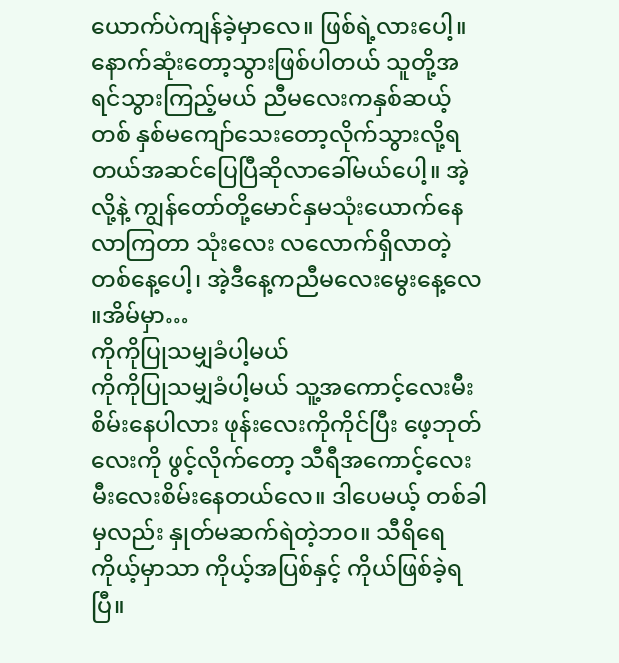ယောက်ပဲကျန်ခဲ့မှာလေ။ ဖြစ်ရဲ့လားပေါ့။ နောက်ဆုံးတော့သွားဖြစ်ပါတယ် သူတို့အရင်သွားကြည့်မယ် ညီမလေးကနှစ်ဆယ့်တစ် နှစ်မကျော်သေးတော့လိုက်သွားလို့ရတယ်အဆင်ပြေပြီဆိုလာခေါ်မယ်ပေါ့။ အဲ့လို့နဲ့ ကျွန်တော်တို့မောင်နှမသုံးယောက်နေလာကြတာ သုံးလေး လလောက်ရှိလာတဲ့တစ်နေ့ပေါ့၊ အဲ့ဒီနေ့ကညီမလေးမွေးနေ့လေ ။အိမ်မှာ…
ကိုကိုပြုသမျှခံပါ့မယ်
ကိုကိုပြုသမျှခံပါ့မယ် သူ့အကောင့်လေးမီးစိမ်းနေပါလား ဖုန်းလေးကိုကိုင်ပြီး ဖေ့ဘုတ်လေးကို ဖွင့်လိုက်တော့ သီရီအကောင့်လေး မီးလေးစိမ်းနေတယ်လေ။ ဒါပေမယ့် တစ်ခါမှလည်း နှုတ်မဆက်ရဲတဲ့ဘဝ။ သီရိရေ ကိုယ့်မှာသာ ကိုယ့်အပြစ်နှင့် ကိုယ်ဖြစ်ခဲ့ရပြီ။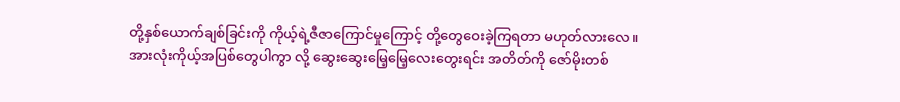တို့နှစ်ယောက်ချစ်ခြင်းကို ကိုယ့်ရဲ့ဇီဇာကြောင်မှုကြောင့် တို့တွေဝေးခဲ့ကြရတာ မဟုတ်လားလေ။ အားလုံးကိုယ့်အပြစ်တွေပါကွာ လို့ ဆွေးဆွေးမြေ့မြေ့လေးတွေးရင်း အတိတ်ကို ဇော်မိုးတစ်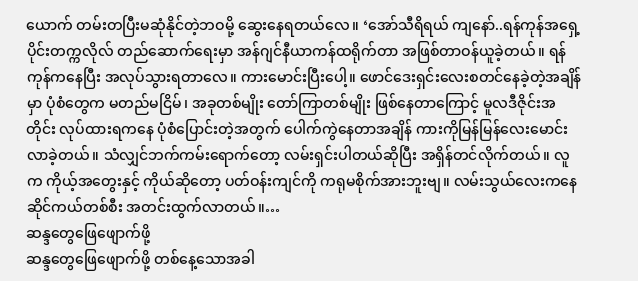ယောက် တမ်းတပြီးမဆုံနိုင်တဲ့ဘဝမို့ ဆွေးနေရတယ်လေ။ ‘အော်သီရိရယ် ကျနော်..ရန်ကုန်အရှေ့ပိုင်းတက္ကလိုလ် တည်ဆောက်ရေးမှာ အန်ဂျင်နီယာကန်ထရိုက်တာ အဖြစ်တာဝန်ယူခဲ့တယ်။ ရန်ကုန်ကနေပြီး အလုပ်သွားရတာလေ။ ကားမောင်းပြီးပေါ့။ ဖောင်ဒေးရှင်းလေးစတင်နေခဲ့တဲ့အချိန်မှာ ပုံစံတွေက မတည်မငြိမ်၊ အခုတစ်မျိုး တော်ကြာတစ်မျိုး ဖြစ်နေတာကြောင့် မူလဒီဇိုင်းအတိုင်း လုပ်ထားရကနေ ပုံစံပြောင်းတဲ့အတွက် ပေါက်ကွဲနေတာအချိန် ကားကိုမြန်မြန်လေးမောင်းလာခဲ့တယ်။ သံလျှင်ဘက်ကမ်းရောက်တော့ လမ်းရှင်းပါတယ်ဆိုပြီး အရှိန်တင်လိုက်တယ်။ လူက ကိုယ့်အတွေးနှင့် ကိုယ်ဆိုတော့ ပတ်ဝန်းကျင်ကို ကရုမစိုက်အားဘူးဗျ။ လမ်းသွယ်လေးကနေ ဆိုင်ကယ်တစ်စီး အတင်းထွက်လာတယ်။…
ဆန္ဒတွေဖြေဖျောက်ဖို့
ဆန္ဒတွေဖြေဖျောက်ဖို့ တစ်နေ့သောအခါ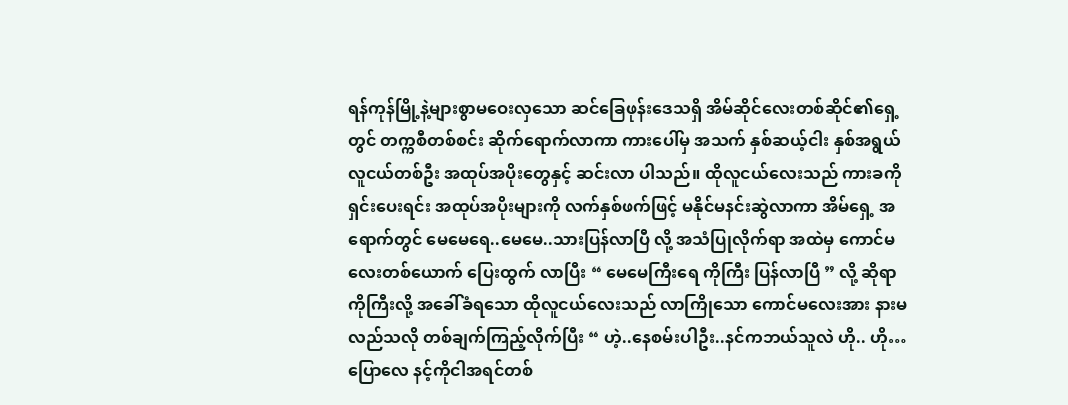ရန်ကုန်မြို့နဲ့များစွာမဝေးလှသော ဆင်ခြေဖုန်းဒေသရှိ အိမ်ဆိုင်လေးတစ်ဆိုင်၏ရှေ့တွင် တက္ကစီတစ်စင်း ဆိုက်ရောက်လာကာ ကားပေါ်မှ အသက် နှစ်ဆယ့်ငါး နှစ်အရွယ်လူငယ်တစ်ဦး အထုပ်အပိုးတွေနှင့် ဆင်းလာ ပါသည်။ ထိုလူငယ်လေးသည် ကားခကိုရှင်းပေးရင်း အထုပ်အပိုးများကို လက်နှစ်ဖက်ဖြင့် မနိုင်မနင်းဆွဲလာကာ အိမ်ရှေ့ အရောက်တွင် မေမေရေ..မေမေ..သားပြန်လာပြီ လို့ အသံပြုလိုက်ရာ အထဲမှ ကောင်မလေးတစ်ယောက် ပြေးထွက် လာပြီး “ မေမေကြီးရေ ကိုကြီး ပြန်လာပြီ ” လို့ ဆိုရာ ကိုကြီးလို့ အခေါ်ခံရသော ထိုလူငယ်လေးသည် လာကြိုသော ကောင်မလေးအား နားမလည်သလို တစ်ချက်ကြည့်လိုက်ပြီး “ ဟဲ့..နေစမ်းပါဦး..နင်ကဘယ်သူလဲ ဟို.. ဟို… ပြောလေ နင့်ကိုငါအရင်တစ်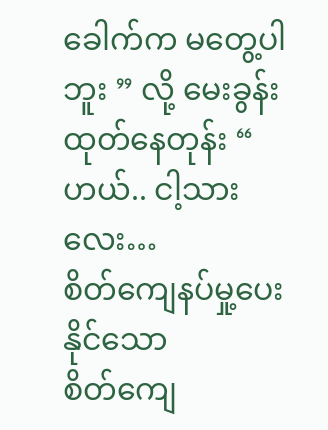ခေါက်က မတွေ့ပါဘူး ” လို့ မေးခွန်းထုတ်နေတုန်း “ ဟယ်.. ငါ့သားလေး…
စိတ်ကျေနပ်မှု့ပေးနိုင်သော
စိတ်ကျေ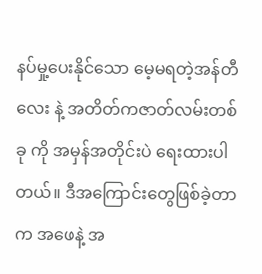နပ်မှု့ပေးနိုင်သော မေ့မရတဲ့အန်တီလေး နဲ့ အတိတ်ကဇာတ်လမ်းတစ်ခု ကို အမှန်အတိုင်းပဲ ရေးထားပါတယ်။ ဒီအကြောင်းတွေဖြစ်ခဲ့တာက အဖေနဲ့ အ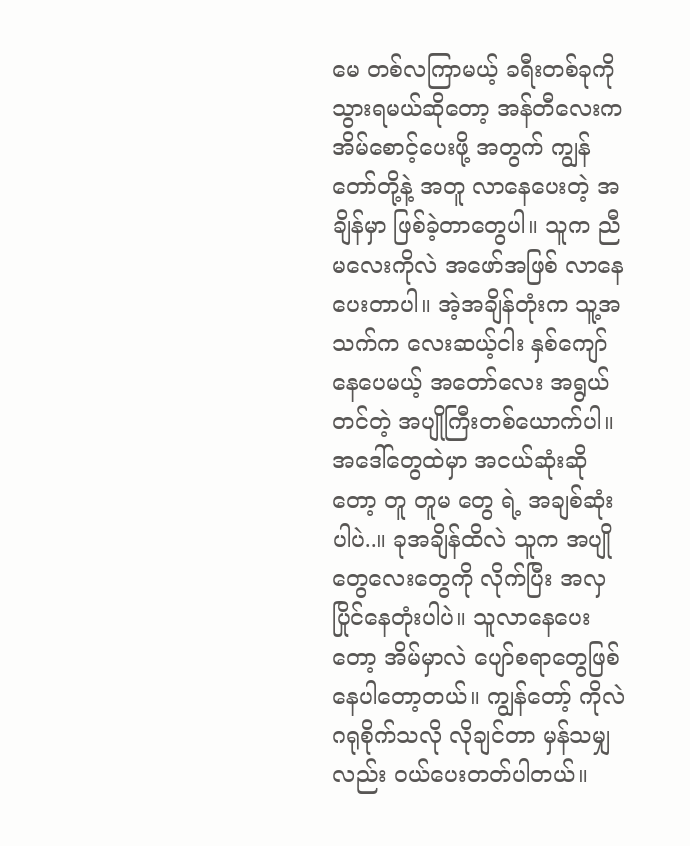မေ တစ်လကြာမယ့် ခရီးတစ်ခုကိုသွားရမယ်ဆိုတော့ အန်တီလေးက အိမ်စောင့်ပေးဖို့ အတွက် ကျွန်တော်တို့နဲ့ အတူ လာနေပေးတဲ့ အချိန်မှာ ဖြစ်ခဲ့တာတွေပါ။ သူက ညီမလေးကိုလဲ အဖော်အဖြစ် လာနေပေးတာပါ။ အဲ့အချိန်တုံးက သူ့အသက်က လေးဆယ့်ငါး နှစ်ကျော်နေပေမယ့် အတော်လေး အရွယ်တင်တဲ့ အပျိုကြီးတစ်ယောက်ပါ။ အဒေါ်တွေထဲမှာ အငယ်ဆုံးဆိုတော့ တူ တူမ တွေ ရဲ့ အချစ်ဆုံးပါပဲ..။ ခုအချိန်ထိလဲ သူက အပျိုတွေလေးတွေကို လိုက်ပြီး အလှပြိုင်နေတုံးပါပဲ။ သူလာနေပေးတော့ အိမ်မှာလဲ ပျော်စရာတွေဖြစ်နေပါတော့တယ်။ ကျွန်တော့် ကိုလဲ ဂရုစိုက်သလို လိုချင်တာ မှန်သမျှလည်း ဝယ်ပေးတတ်ပါတယ်။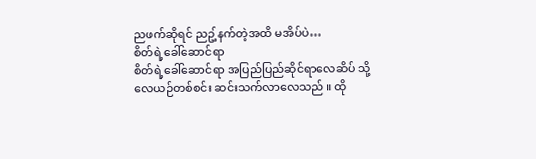ညဖက်ဆိုရင် ညဥ့်နက်တဲ့အထိ မအိပ်ပဲ…
စိတ်ရဲ့ခေါ်ဆောင်ရာ
စိတ်ရဲ့ခေါ်ဆောင်ရာ အပြည်ပြည်ဆိုင်ရာလေဆိပ် သို့ လေယဉ်တစ်စင်း ဆင်းသက်လာလေသည် ။ ထို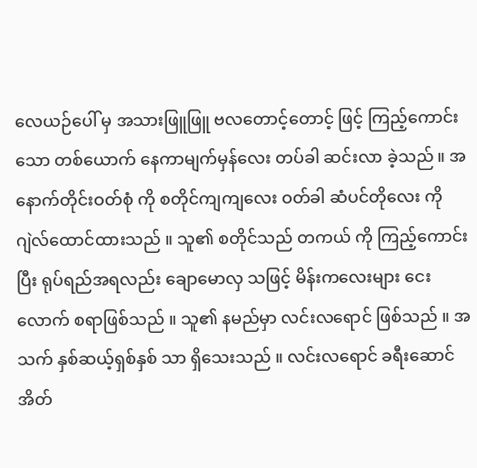လေယဉ်ပေါ် မှ အသားဖြူဖြူ ဗလတောင့်တောင့် ဖြင့် ကြည့်ကောင်းသော တစ်ယောက် နေကာမျက်မှန်လေး တပ်ခါ ဆင်းလာ ခဲ့သည် ။ အနောက်တိုင်းဝတ်စုံ ကို စတိုင်ကျကျလေး ဝတ်ခါ ဆံပင်တိုလေး ကို ဂျဲလ်ထောင်ထားသည် ။ သူ၏ စတိုင်သည် တကယ် ကို ကြည့်ကောင်းပြီး ရုပ်ရည်အရလည်း ချောမောလှ သဖြင့် မိန်းကလေးများ ငေးလောက် စရာဖြစ်သည် ။ သူ၏ နမည်မှာ လင်းလရောင် ဖြစ်သည် ။ အသက် နှစ်ဆယ့်ရှစ်နှစ် သာ ရှိသေးသည် ။ လင်းလရောင် ခရီးဆောင်အိတ်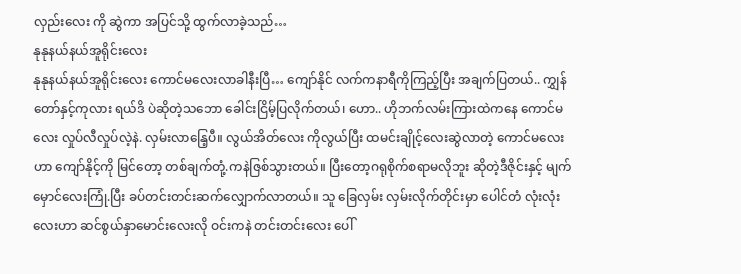လှည်းလေး ကို ဆွဲကာ အပြင်သို့ ထွက်လာခဲ့သည်…
နုနုနယ်နယ်အူရိုင်းလေး
နုနုနယ်နယ်အူရိုင်းလေး ကောင်မလေးလာခါနီးပြီ… ကျော်နိုင် လက်ကနာရီကိုကြည့်ပြီး အချက်ပြတယ်.. ကျွှန်တော်နှင့်ကုလား ရယ်ဒိ ပဲဆိုတဲ့သဘော ခေါင်းငြိမ့်ပြလိုက်တယ်၊ ဟော.. ဟိုဘက်လမ်းကြားထဲကနေ ကောင်မလေး လှုပ်လီလှုပ်လဲ့နဲ. လှမ်းလာနြေ့ပီ။ လွယ်အိတ်လေး ကိုလွယ်ပြီး ထမင်းချိုင့်လေးဆွဲလာတဲ့ ကောင်မလေးဟာ ကျော်နိုင့်ကို မြင်တော့ တစ်ချက်တုံ့.ကနဲဇြစ်သွားတယ်။ ပြီးတော့ဂရုစိုက်စရာမလိုဘူး ဆိုတဲ့ဒီဇိုင်းနှင့် မျက်မှောင်လေးကြုံ.ပြီး ခပ်တင်းတင်းဆက်လျှောက်လာတယ်။ သူ ခြေလှမ်း လှမ်းလိုက်တိုင်းမှာ ပေါင်တံ လုံးလုံးလေးဟာ ဆင်စွယ်နှာမောင်းလေးလို ဝင်းကနဲ တင်းတင်းလေး ပေါ်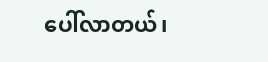ပေါ်လာတယ်၊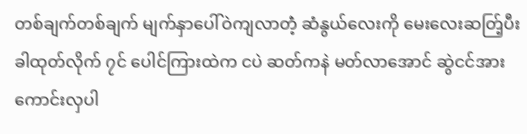တစ်ချက်တစ်ချက် မျက်နှာပေါ်ဝဲကျလာတဲံ့ ဆံနွယ်လေးကို မေးလေးဆတ်ြ့ပီး ခါထုတ်လိုက် ၇င် ပေါင်ကြားထဲက ငပဲ ဆတ်ကနဲ မတ်လာအောင် ဆွဲငင်အား ကောင်းလှပါ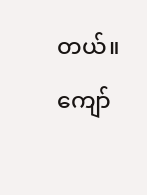တယ်။ ကျော်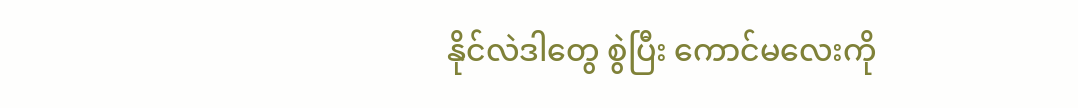နိုင်လဲဒါတွေ စွဲပြီး ကောင်မလေးကို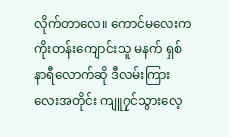လိုက်တာလေ။ ကောင်မလေးက ကိုးတန်းကျောင်းသူ မနက် ရှစ် နာရီလောက်ဆို ဒီလမ်းကြားလေးအတိုင်း ကျူ၇ှင်သွားလေ့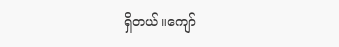ရှိတယ်။ကျော်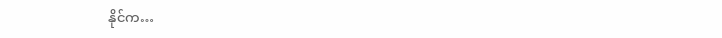နိုင်က…